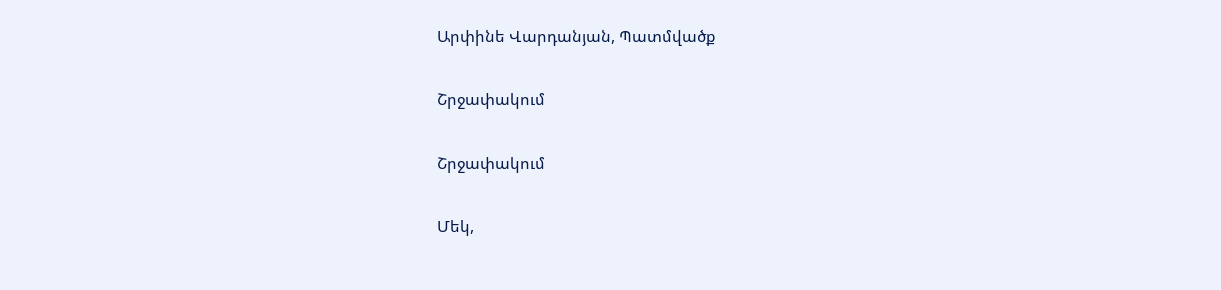Արփինե Վարդանյան, Պատմվածք

Շրջափակում

Շրջափակում

Մեկ,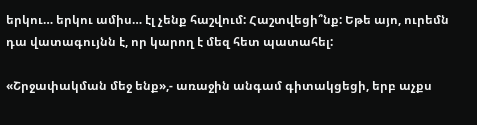երկու… երկու ամիս… էլ չենք հաշվում: Հաշտվեցի՞նք: Եթե այո, ուրեմն դա վատագույնն է, որ կարող է մեզ հետ պատահել:

«Շրջափակման մեջ ենք»,- առաջին անգամ գիտակցեցի, երբ աչքս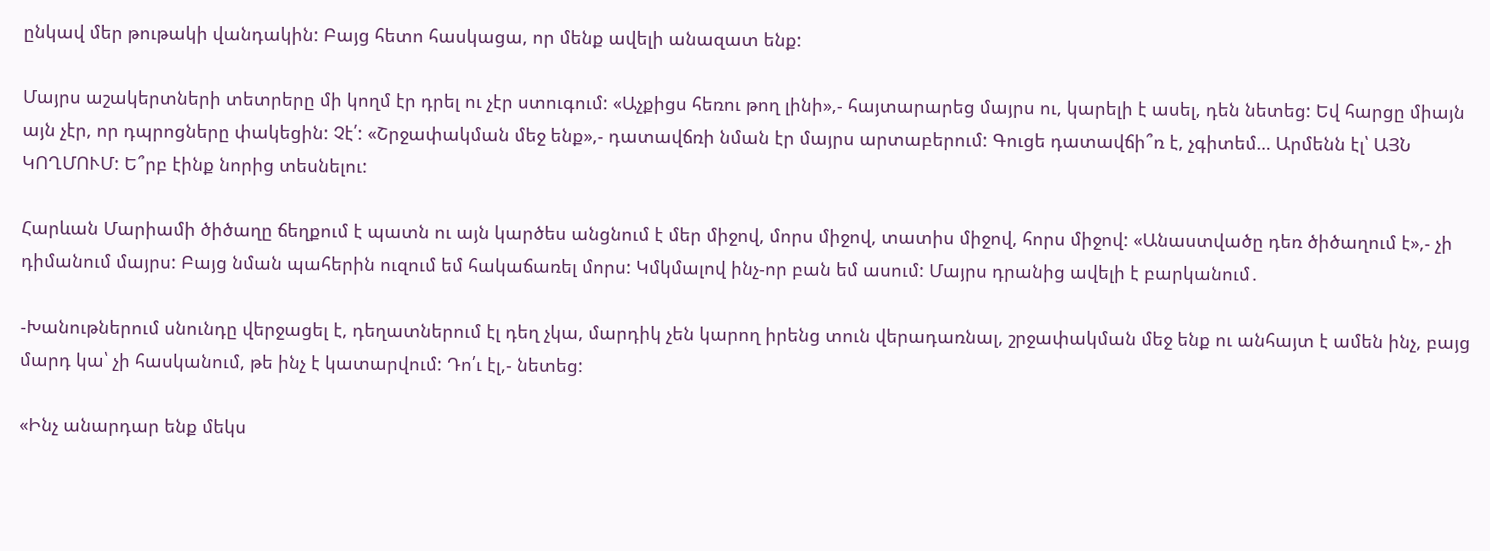ընկավ մեր թութակի վանդակին: Բայց հետո հասկացա, որ մենք ավելի անազատ ենք:

Մայրս աշակերտների տետրերը մի կողմ էր դրել ու չէր ստուգում: «Աչքիցս հեռու թող լինի»,- հայտարարեց մայրս ու, կարելի է ասել, դեն նետեց: Եվ հարցը միայն այն չէր, որ դպրոցները փակեցին: Չէ՛: «Շրջափակման մեջ ենք»,- դատավճռի նման էր մայրս արտաբերում: Գուցե դատավճի՞ռ է, չգիտեմ… Արմենն էլ՝ ԱՅՆ ԿՈՂՄՈՒՄ: Ե՞րբ էինք նորից տեսնելու:

Հարևան Մարիամի ծիծաղը ճեղքում է պատն ու այն կարծես անցնում է մեր միջով, մորս միջով, տատիս միջով, հորս միջով: «Անաստվածը դեռ ծիծաղում է»,- չի դիմանում մայրս: Բայց նման պահերին ուզում եմ հակաճառել մորս: Կմկմալով ինչ-որ բան եմ ասում: Մայրս դրանից ավելի է բարկանում․

-Խանութներում սնունդը վերջացել է, դեղատներում էլ դեղ չկա, մարդիկ չեն կարող իրենց տուն վերադառնալ, շրջափակման մեջ ենք ու անհայտ է ամեն ինչ, բայց մարդ կա՝ չի հասկանում, թե ինչ է կատարվում: Դո՛ւ էլ,- նետեց:

«Ինչ անարդար ենք մեկս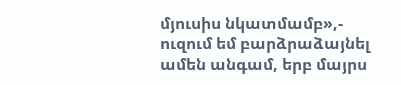մյուսիս նկատմամբ»,- ուզում եմ բարձրաձայնել ամեն անգամ, երբ մայրս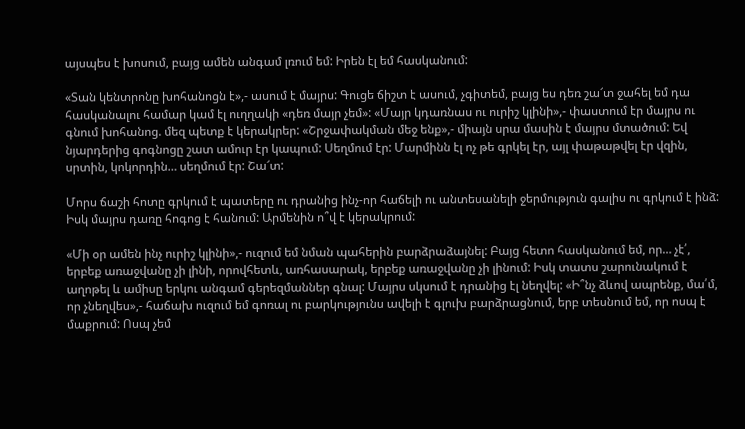այսպես է խոսում, բայց ամեն անգամ լռում եմ: Իրեն էլ եմ հասկանում:

«Տան կենտրոնը խոհանոցն է»,- ասում է մայրս: Գուցե ճիշտ է ասում, չգիտեմ, բայց ես դեռ շա՜տ ջահել եմ դա հասկանալու համար կամ էլ ուղղակի «դեռ մայր չեմ»: «Մայր կդառնաս ու ուրիշ կլինի»,- փաստում էր մայրս ու գնում խոհանոց. մեզ պետք է կերակրեր: «Շրջափակման մեջ ենք»,- միայն սրա մասին է մայրս մտածում: Եվ նյարդերից գոգնոցը շատ ամուր էր կապում: Սեղմում էր: Մարմինն էլ ոչ թե գրկել էր, այլ փաթաթվել էր վզին, սրտին, կոկորդին… սեղմում էր: Շա՜տ:

Մորս ճաշի հոտը գրկում է պատերը ու դրանից ինչ-որ հաճելի ու անտեսանելի ջերմություն գալիս ու գրկում է ինձ: Իսկ մայրս դառը հոգոց է հանում: Արմենին ո՞վ է կերակրում:

«Մի օր ամեն ինչ ուրիշ կլինի»,- ուզում եմ նման պահերին բարձրաձայնել: Բայց հետո հասկանում եմ, որ… չէ՛, երբեք առաջվանը չի լինի, որովհետև, առհասարակ, երբեք առաջվանը չի լինում: Իսկ տատս շարունակում է աղոթել և ամիսը երկու անգամ գերեզմաններ գնալ: Մայրս սկսում է դրանից էլ նեղվել: «Ի՞նչ ձևով ապրենք, մա՛մ, որ չնեղվես»,- հաճախ ուզում եմ գոռալ ու բարկությունս ավելի է գլուխ բարձրացնում, երբ տեսնում եմ, որ ոսպ է մաքրում: Ոսպ չեմ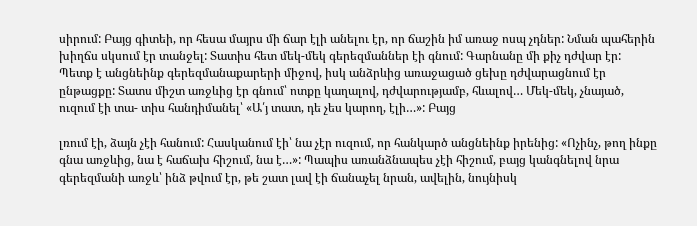սիրում: Բայց գիտեի, որ հեսա մայրս մի ճար էլի անելու էր, որ ճաշին իմ առաջ ոսպ չդներ: Նման պահերին խիղճս սկսում էր տանջել: Տատիս հետ մեկ-մեկ գերեզմաններ էի գնում: Գարնանը մի քիչ դժվար էր: Պետք է անցնեինք գերեզմանաքարերի միջով, իսկ անձրևից առաջացած ցեխը դժվարացնում էր ընթացքը: Տատս միշտ առջևից էր գնում՝ ոտքը կաղալով, դժվարությամբ, հևալով… Մեկ-մեկ, չնայած, ուզում էի տա- տիս հանդիմանել՝ «Ա՛յ տատ, դե չես կարող, էլի…»: Բայց

լռում էի, ձայն չէի հանում: Հասկանում էի՝ նա չէր ուզում, որ հանկարծ անցնեինք իրենից: «Ոչինչ, թող ինքը գնա առջևից, նա է հաճախ հիշում, նա է…»: Պապիս առանձնապես չէի հիշում, բայց կանգնելով նրա գերեզմանի առջև՝ ինձ թվում էր, թե շատ լավ էի ճանաչել նրան, ավելին, նույնիսկ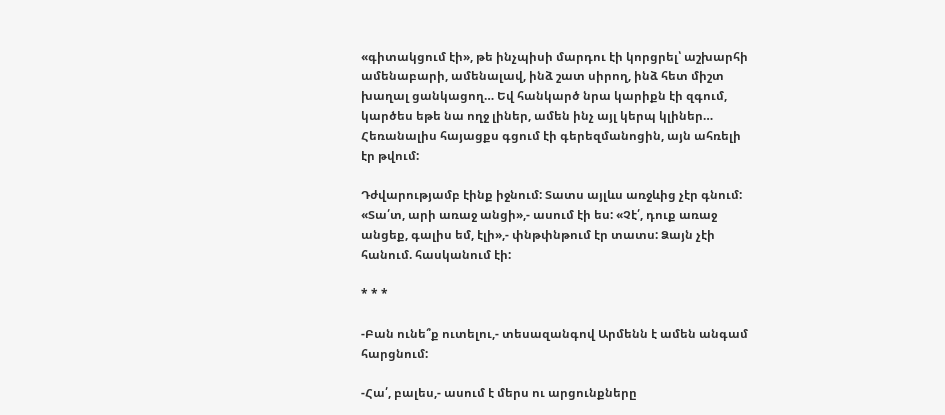«գիտակցում էի», թե ինչպիսի մարդու էի կորցրել՝ աշխարհի ամենաբարի, ամենալավ, ինձ շատ սիրող, ինձ հետ միշտ խաղալ ցանկացող… Եվ հանկարծ նրա կարիքն էի զգում, կարծես եթե նա ողջ լիներ, ամեն ինչ այլ կերպ կլիներ… Հեռանալիս հայացքս գցում էի գերեզմանոցին, այն ահռելի էր թվում:

Դժվարությամբ էինք իջնում: Տատս այլևս առջևից չէր գնում: «Տա՛տ, արի առաջ անցի»,- ասում էի ես: «Չէ՛, դուք առաջ անցեք, գալիս եմ, էլի»,- փնթփնթում էր տատս: Ձայն չէի հանում. հասկանում էի:

* * *

-Բան ունե՞ք ուտելու,- տեսազանգով Արմենն է ամեն անգամ հարցնում:

-Հա՛, բալես,- ասում է մերս ու արցունքները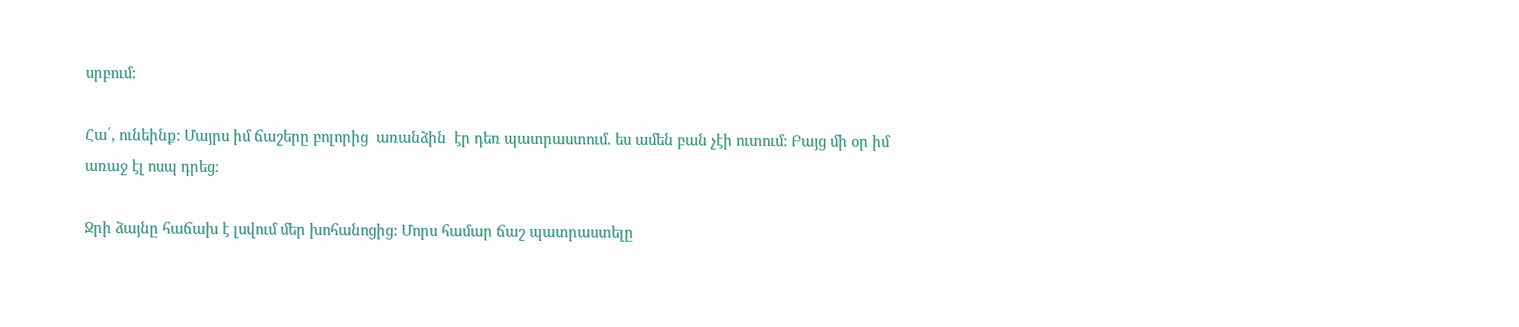սրբում:

Հա՛, ունեինք: Մայրս իմ ճաշերը բոլորից  առանձին  էր դեռ պատրաստում. ես ամեն բան չէի ուտում: Բայց մի օր իմ առաջ էլ ոսպ դրեց:

Ջրի ձայնը հաճախ է լսվում մեր խոհանոցից: Մորս համար ճաշ պատրաստելը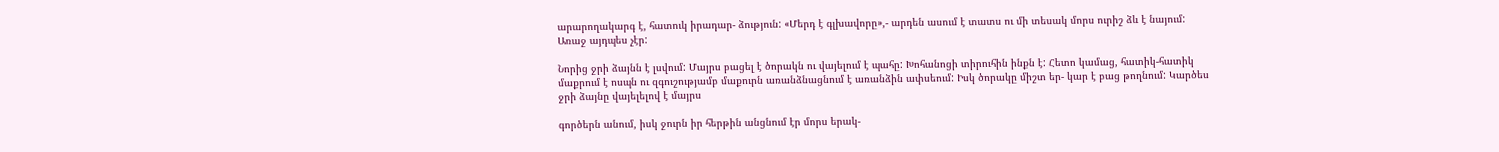արարողակարգ է, հատուկ իրադար- ձություն: «Մերդ է գլխավորը»,- արդեն ասում է տատս ու մի տեսակ մորս ուրիշ ձև է նայում: Առաջ այդպես չէր:

Նորից ջրի ձայնն է լսվում: Մայրս բացել է ծորակն ու վայելում է պահը: Խոհանոցի տիրուհին ինքն է: Հետո կամաց, հատիկ-հատիկ մաքրում է ոսպն ու զգուշությամբ մաքուրն առանձնացնում է առանձին ափսեում: Իսկ ծորակը միշտ եր- կար է բաց թողնում: Կարծես ջրի ձայնը վայելելով է մայրս

գործերն անում, իսկ ջուրն իր հերթին անցնում էր մորս երակ-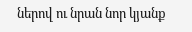ներով ու նրան նոր կյանք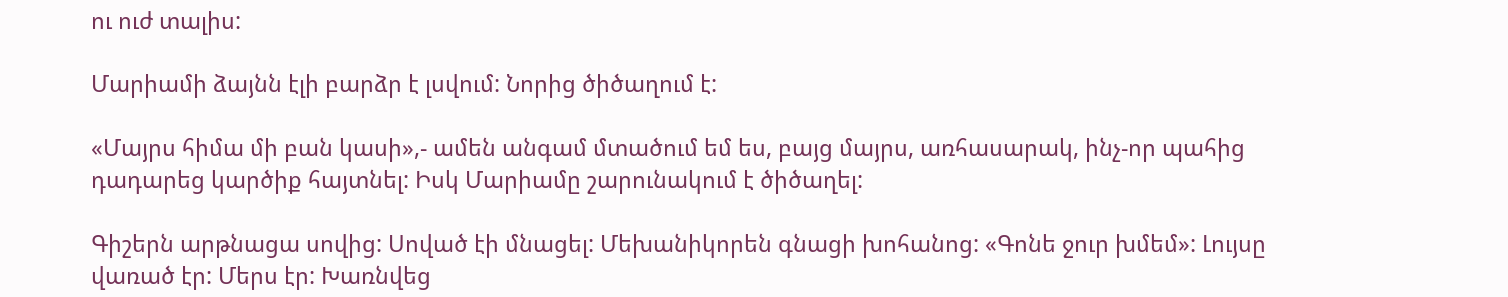ու ուժ տալիս:

Մարիամի ձայնն էլի բարձր է լսվում: Նորից ծիծաղում է:

«Մայրս հիմա մի բան կասի»,- ամեն անգամ մտածում եմ ես, բայց մայրս, առհասարակ, ինչ-որ պահից դադարեց կարծիք հայտնել: Իսկ Մարիամը շարունակում է ծիծաղել:

Գիշերն արթնացա սովից: Սոված էի մնացել: Մեխանիկորեն գնացի խոհանոց: «Գոնե ջուր խմեմ»: Լույսը վառած էր: Մերս էր: Խառնվեց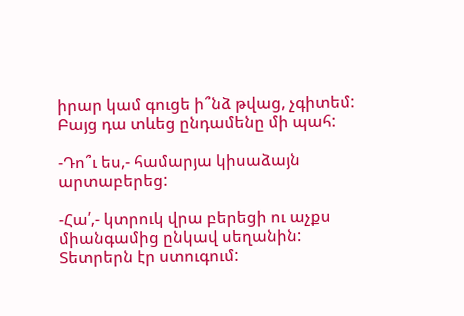իրար կամ գուցե ի՞նձ թվաց, չգիտեմ: Բայց դա տևեց ընդամենը մի պահ:

-Դո՞ւ ես,- համարյա կիսաձայն արտաբերեց:

-Հա՛,- կտրուկ վրա բերեցի ու աչքս միանգամից ընկավ սեղանին: Տետրերն էր ստուգում: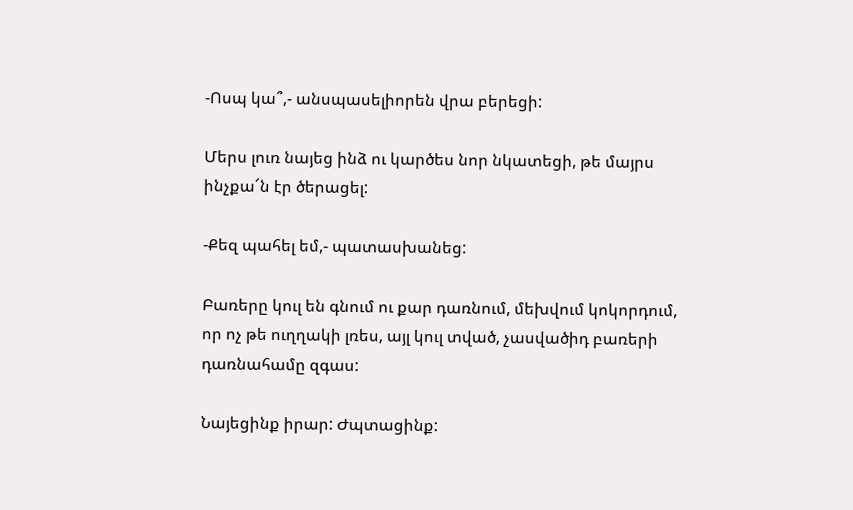-Ոսպ կա՞,- անսպասելիորեն վրա բերեցի:

Մերս լուռ նայեց ինձ ու կարծես նոր նկատեցի, թե մայրս ինչքա՜ն էր ծերացել:

-Քեզ պահել եմ,- պատասխանեց:

Բառերը կուլ են գնում ու քար դառնում, մեխվում կոկորդում, որ ոչ թե ուղղակի լռես, այլ կուլ տված, չասվածիդ բառերի դառնահամը զգաս:

Նայեցինք իրար: Ժպտացինք: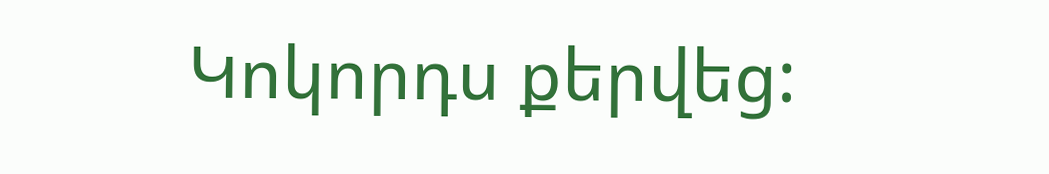Կոկորդս քերվեց: